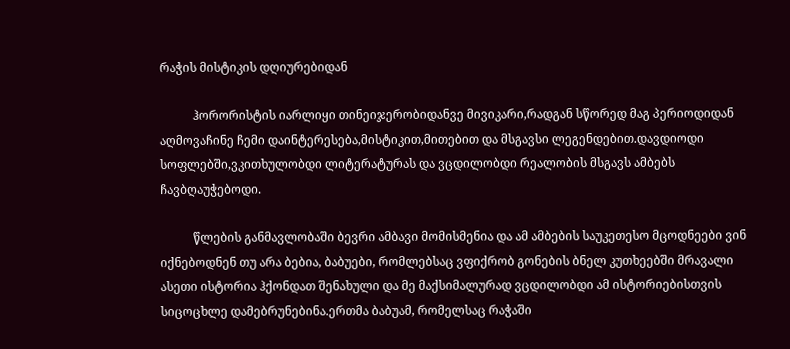რაჭის მისტიკის დღიურებიდან

           ჰორორისტის იარლიყი თინეიჯერობიდანვე მივიკარი,რადგან სწორედ მაგ პერიოდიდან აღმოვაჩინე ჩემი დაინტერესება,მისტიკით,მითებით და მსგავსი ლეგენდებით.დავდიოდი სოფლებში,ვკითხულობდი ლიტერატურას და ვცდილობდი რეალობის მსგავს ამბებს ჩავბღაუჭებოდი.

           წლების განმავლობაში ბევრი ამბავი მომისმენია და ამ ამბების საუკეთესო მცოდნეები ვინ იქნებოდნენ თუ არა ბებია, ბაბუები, რომლებსაც ვფიქრობ გონების ბნელ კუთხეებში მრავალი ასეთი ისტორია ჰქონდათ შენახული და მე მაქსიმალურად ვცდილობდი ამ ისტორიებისთვის სიცოცხლე დამებრუნებინა.ერთმა ბაბუამ, რომელსაც რაჭაში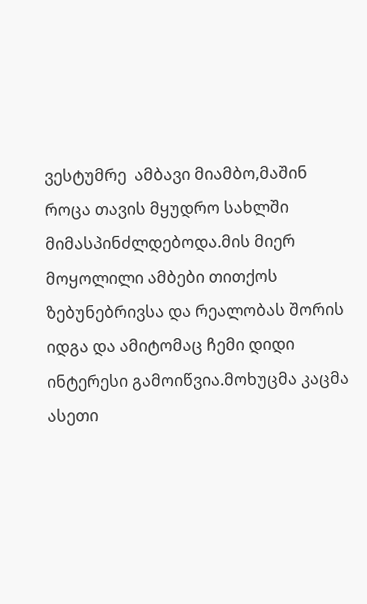ვესტუმრე  ამბავი მიამბო,მაშინ როცა თავის მყუდრო სახლში მიმასპინძლდებოდა.მის მიერ მოყოლილი ამბები თითქოს ზებუნებრივსა და რეალობას შორის იდგა და ამიტომაც ჩემი დიდი ინტერესი გამოიწვია.მოხუცმა კაცმა ასეთი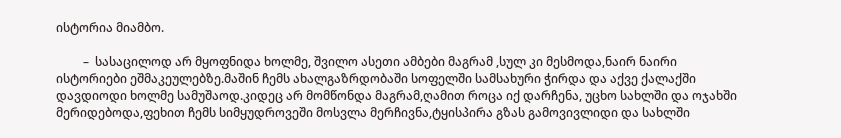ისტორია მიამბო.

         –  სასაცილოდ არ მყოფნიდა ხოლმე, შვილო ასეთი ამბები მაგრამ ,სულ კი მესმოდა,ნაირ ნაირი ისტორიები ეშმაკეულებზე.მაშინ ჩემს ახალგაზრდობაში სოფელში სამსახური ჭირდა და აქვე ქალაქში დავდიოდი ხოლმე სამუშაოდ.კიდეც არ მომწონდა მაგრამ,ღამით როცა იქ დარჩენა, უცხო სახლში და ოჯახში მერიდებოდა,ფეხით ჩემს სიმყუდროვეში მოსვლა მერჩივნა,ტყისპირა გზას გამოვივლიდი და სახლში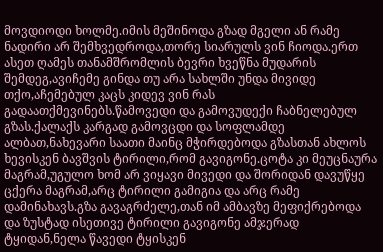მოვდიოდი ხოლმე.იმის მეშინოდა გზად მგელი ან რამე ნადირი არ შემხვედროდა,თორე სიარულს ვინ ჩიოდა.ერთ ასეთ ღამეს თანამშრომლის ბევრი ხვეწნა მუდარის შემდეგ,ავიჩემე გინდა თუ არა სახლში უნდა მივიდე თქო,აჩემებულ კაცს კიდევ ვინ რას გადაათქმევინებს.წამოვედი და გამოვუდექი ჩაბნელებულ გზას.ქალაქს კარგად გამოვცდი და სოფლამდე ალბათ,ნახევარი საათი მაინც მჭირდებოდა გზასთან ახლოს ხევისკენ ბავშვის ტირილი,რომ გავიგონე.ცოტა კი მეუცნაურა მაგრამ,უგულო ხომ არ ვიყავი მივედი და შორიდან დავუწყე ცქერა მაგრამ,არც ტირილი გამიგია და არც რამე დამინახავს.გზა გავაგრძელე,თან იმ ამბავზე მეფიქრებოდა და ზუსტად ისეთივე ტირილი გავიგონე ამჯერად ტყიდან,ნელა წავედი ტყისკენ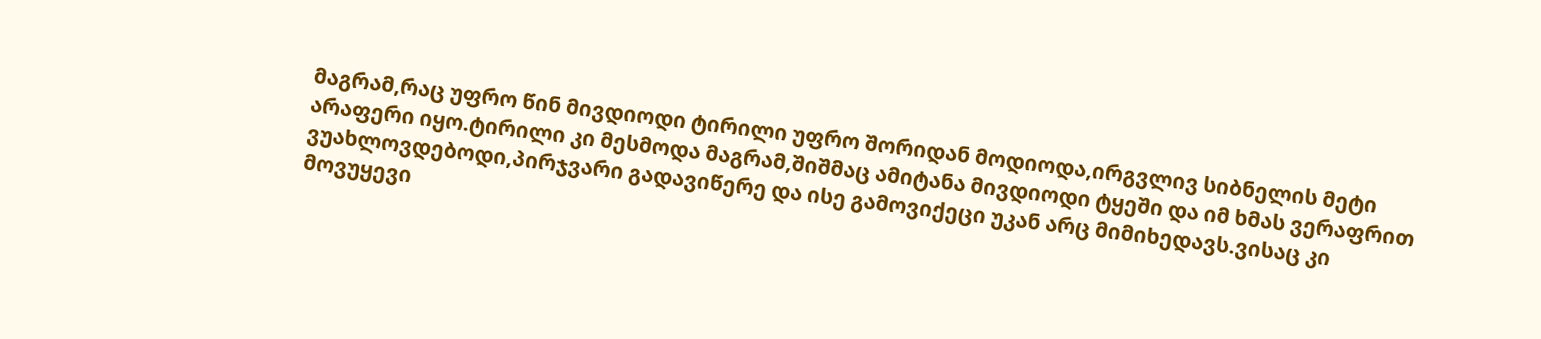მაგრამ,რაც უფრო წინ მივდიოდი ტირილი უფრო შორიდან მოდიოდა,ირგვლივ სიბნელის მეტი არაფერი იყო.ტირილი კი მესმოდა მაგრამ,შიშმაც ამიტანა მივდიოდი ტყეში და იმ ხმას ვერაფრით ვუახლოვდებოდი,პირჯვარი გადავიწერე და ისე გამოვიქეცი უკან არც მიმიხედავს.ვისაც კი მოვუყევი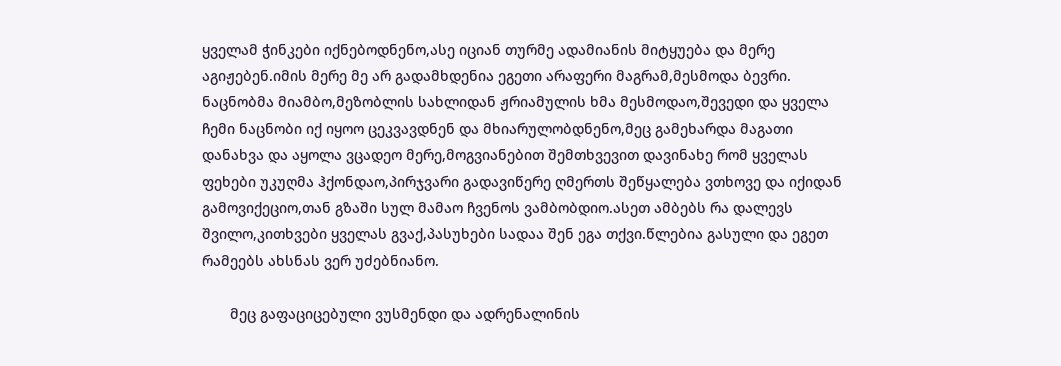ყველამ ჭინკები იქნებოდნენო,ასე იციან თურმე ადამიანის მიტყუება და მერე აგიჟებენ.იმის მერე მე არ გადამხდენია ეგეთი არაფერი მაგრამ,მესმოდა ბევრი. ნაცნობმა მიამბო,მეზობლის სახლიდან ჟრიამულის ხმა მესმოდაო,შევედი და ყველა ჩემი ნაცნობი იქ იყოო ცეკვავდნენ და მხიარულობდნენო,მეც გამეხარდა მაგათი დანახვა და აყოლა ვცადეო მერე,მოგვიანებით შემთხვევით დავინახე რომ ყველას ფეხები უკუღმა ჰქონდაო,პირჯვარი გადავიწერე ღმერთს შეწყალება ვთხოვე და იქიდან გამოვიქეციო,თან გზაში სულ მამაო ჩვენოს ვამბობდიო.ასეთ ამბებს რა დალევს შვილო,კითხვები ყველას გვაქ,პასუხები სადაა შენ ეგა თქვი.წლებია გასული და ეგეთ რამეებს ახსნას ვერ უძებნიანო.

       მეც გაფაციცებული ვუსმენდი და ადრენალინის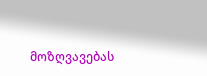მოზღვავებას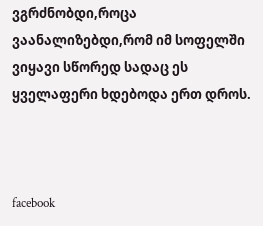ვგრძნობდი,როცა ვაანალიზებდი,რომ იმ სოფელში ვიყავი სწორედ სადაც ეს ყველაფერი ხდებოდა ერთ დროს.



facebook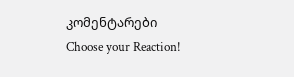კომენტარები
Choose your Reaction!